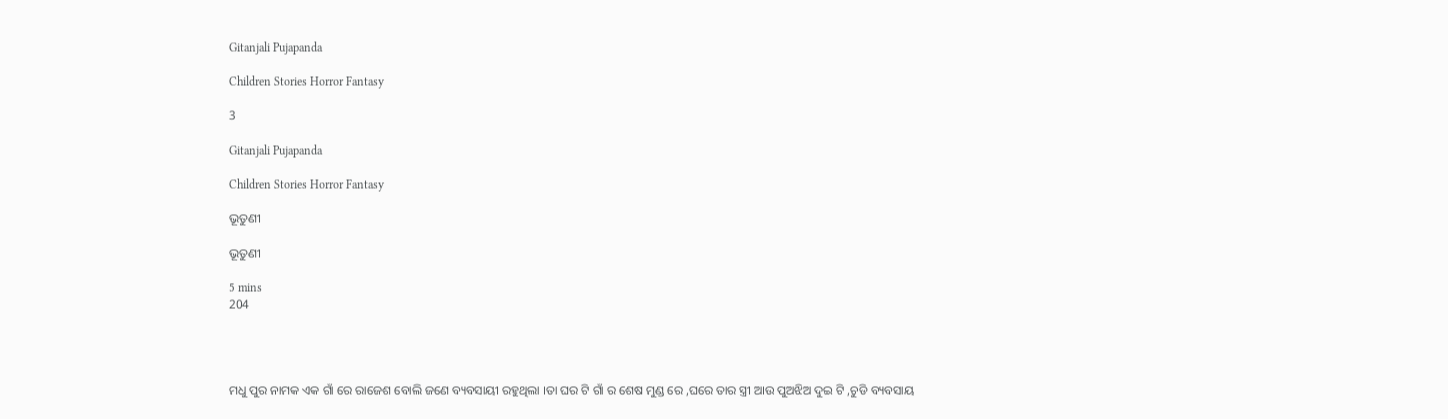Gitanjali Pujapanda

Children Stories Horror Fantasy

3

Gitanjali Pujapanda

Children Stories Horror Fantasy

ଭୂତୁଣୀ

ଭୂତୁଣୀ

5 mins
204




ମଧୁ ପୁର ନାମକ ଏକ ଗାଁ ରେ ରାଜେଶ ବୋଲି ଜଣେ ବ୍ୟବସାୟୀ ରହୁଥିଲା ।ତା ଘର ଟି ଗାଁ ର ଶେଷ ମୁଣ୍ଡ ରେ ,ଘରେ ତାର ସ୍ତ୍ରୀ ଆଉ ପୁଅଝିଅ ଦୁଇ ଟି ,ଚୁଡି ବ୍ୟବସାୟ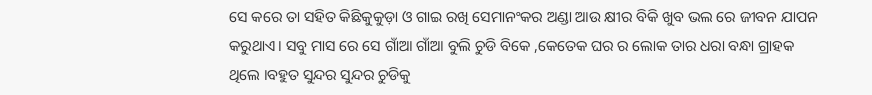ସେ କରେ ତା ସହିତ କିଛିକୁକୁଡ଼ା ଓ ଗାଇ ରଖି ସେମାନଂକର ଅଣ୍ଡା ଆଉ କ୍ଷୀର ବିକି ଖୁବ ଭଲ ରେ ଜୀବନ ଯାପନ କରୁଥାଏ। ସବୁ ମାସ ରେ ସେ ଗାଁଆ ଗାଁଆ ବୁଲି ଚୁଡି ବିକେ ,କେତେକ ଘର ର ଲୋକ ତାର ଧରା ବନ୍ଧା ଗ୍ରାହକ ଥିଲେ ।ବହୁତ ସୁନ୍ଦର ସୁନ୍ଦର ଚୁଡିକୁ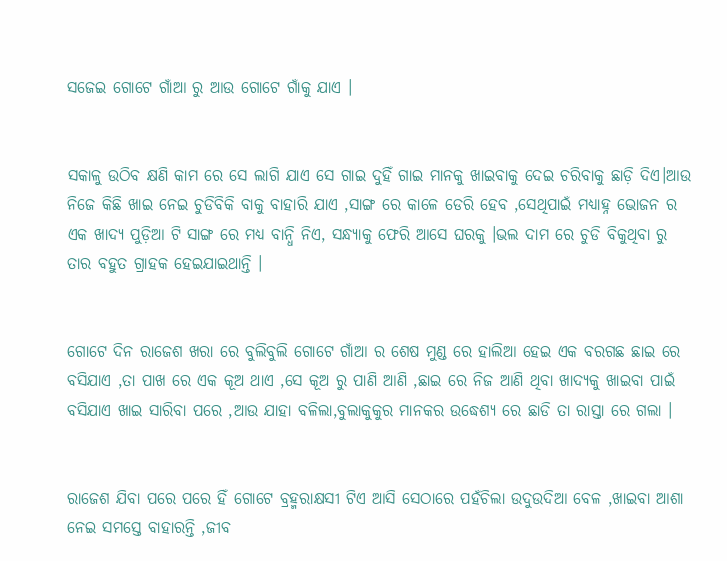ସଜେଇ ଗୋଟେ ଗାଁଆ ରୁ ଆଉ ଗୋଟେ ଗାଁକୁ ଯାଏ ।


ସକାଳୁ ଉଠିବ କ୍ଷଣି କାମ ରେ ସେ ଲାଗି ଯାଏ ସେ ଗାଇ ଦୁହିଁ ଗାଇ ମାନକୁ ଖାଇବାକୁ ଦେଇ ଚରିବାକୁ ଛାଡ଼ି ଦିଏ।ଆଉ ନିଜେ କିଛି ଖାଇ ନେଇ ଚୁଡିବିକି ବାକୁ ବାହାରି ଯାଏ ,ସାଙ୍ଗ ରେ କାଳେ ଡେରି ହେବ ,ସେଥିପାଇଁ ମଧ୍ୟାହ୍ନ ଭୋଜନ ର ଏକ ଖାଦ୍ୟ ପୁଡ଼ିଆ ଟି ସାଙ୍ଗ ରେ ମଧ୍ୟ ବାନ୍ଧି ନିଏ, ସନ୍ଧ୍ୟାକୁ ଫେରି ଆସେ ଘରକୁ ।ଭଲ ଦାମ ରେ ଚୁଡି ବିକୁଥିବା ରୁ ତାର ବହୁତ ଗ୍ରାହକ ହେଇଯାଇଥାନ୍ତି ।


ଗୋଟେ ଦିନ ରାଜେଶ ଖରା ରେ ବୁଲିବୁଲି ଗୋଟେ ଗାଁଆ ର ଶେଷ ମୁଣ୍ଡ ରେ ହାଲିଆ ହେଇ ଏକ ବରଗଛ ଛାଇ ରେ ବସିଯାଏ ,ତା ପାଖ ରେ ଏକ କୂଅ ଥାଏ ,ସେ କୂଅ ରୁ ପାଣି ଆଣି ,ଛାଇ ରେ ନିଜ ଆଣି ଥିବା ଖାଦ୍ୟକୁ ଖାଇବା ପାଇଁ ବସିଯାଏ ଖାଇ ସାରିବା ପରେ ,ଆଉ ଯାହା ବଳିଲା,ବୁଲାକୁକୁର ମାନକର ଉଦ୍ଧେଶ୍ୟ ରେ ଛାଡି ତା ରାସ୍ତା ରେ ଗଲା ।


ରାଜେଶ ଯିବା ପରେ ପରେ ହିଁ ଗୋଟେ ବ୍ରହ୍ମରାକ୍ଷସୀ ଟିଏ ଆସି ସେଠାରେ ପହଁଚିଲା ଉଦୁଉଦିଆ ବେଳ ,ଖାଇବା ଆଶା ନେଇ ସମସ୍ତେ ବାହାରନ୍ତି ,ଜୀବ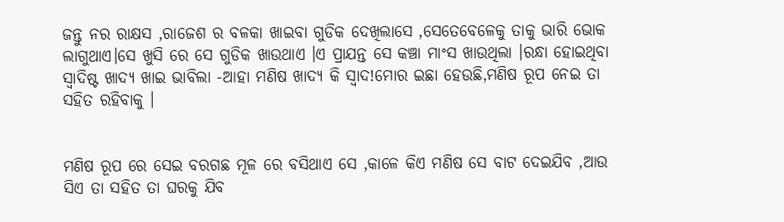ଜନ୍ତୁ ନର ରାକ୍ଷସ ,ରାଜେଶ ର ବଳକା ଖାଇବା ଗୁଡିକ ଦେଖିଲାସେ ,ସେତେବେଳେକୁ ତାକୁ ଭାରି ଭୋକ ଲାଗୁଥାଏ।ସେ ଖୁସି ରେ ସେ ଗୁଡିକ ଖାଉଥାଏ ।ଏ ପ୍ରାଯନ୍ତ ସେ କଞ୍ଚା ମାଂସ ଖାଉଥିଲା ।ରନ୍ଧା ହୋଇଥିବା ସ୍ୱାଦିଷ୍ଟ ଖାଦ୍ୟ ଖାଇ ଭାବିଲା -ଆହା ମଣିଷ ଖାଦ୍ୟ କି ସ୍ୱାଦ!ମୋର ଇଛା ହେଉଛି,ମଣିଷ ରୂପ ନେଇ ତା ସହିତ ରହିବାକୁ ।


ମଣିଷ ରୂପ ରେ ସେଇ ବରଗଛ ମୂଳ ରେ ବସିଥାଏ ସେ ,କାଳେ କିଏ ମଣିଷ ସେ ବାଟ ଦେଇଯିବ ,ଆଉ ସିଏ ତା ସହିତ ତା ଘରକୁ ଯିବ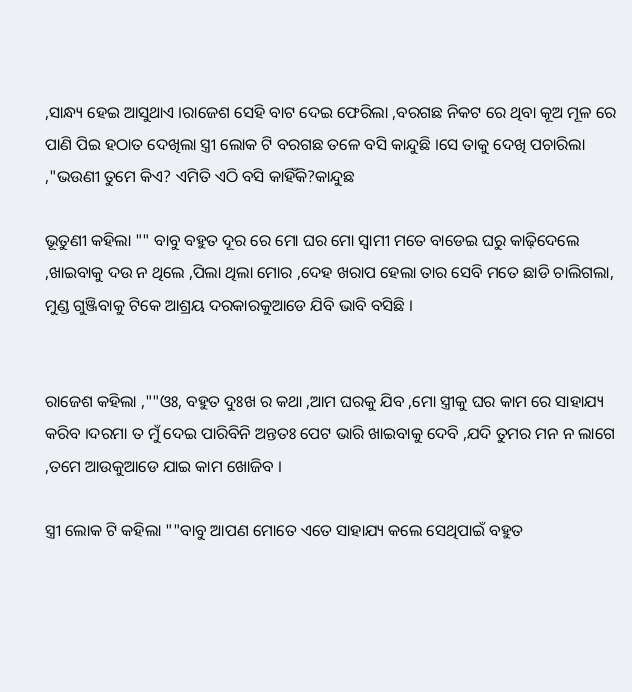,ସାନ୍ଧ୍ୟ ହେଇ ଆସୁଥାଏ ।ରାଜେଶ ସେହି ବାଟ ଦେଇ ଫେରିଲା ,ବରଗଛ ନିକଟ ରେ ଥିବା କୂଅ ମୂଳ ରେ ପାଣି ପିଇ ହଠାତ ଦେଖିଲା ସ୍ତ୍ରୀ ଲୋକ ଟି ବରଗଛ ତଳେ ବସି କାନ୍ଦୁଛି ।ସେ ତାକୁ ଦେଖି ପଚାରିଲା ,"ଭଉଣୀ ତୁମେ କିଏ? ଏମିତି ଏଠି ବସି କାହିଁକି?କାନ୍ଦୁଛ

ଭୂତୁଣୀ କହିଲା "" ବାବୁ ବହୁତ ଦୂର ରେ ମୋ ଘର ମୋ ସ୍ୱାମୀ ମତେ ବାଡେଇ ଘରୁ କାଢ଼ିଦେଲେ ,ଖାଇବାକୁ ଦଉ ନ ଥିଲେ ,ପିଲା ଥିଲା ମୋର ,ଦେହ ଖରାପ ହେଲା ତାର ସେବି ମତେ ଛାଡି ଚାଲିଗଲା, ମୁଣ୍ଡ ଗୁଞ୍ଜିବାକୁ ଟିକେ ଆଶ୍ରୟ ଦରକାରକୁଆଡେ ଯିବି ଭାବି ବସିଛି ।


ରାଜେଶ କହିଲା ,""ଓଃ, ବହୁତ ଦୁଃଖ ର କଥା ,ଆମ ଘରକୁ ଯିବ ,ମୋ ସ୍ତ୍ରୀକୁ ଘର କାମ ରେ ସାହାଯ୍ୟ କରିବ ।ଦରମା ତ ମୁଁ ଦେଇ ପାରିବିନି ଅନ୍ତତଃ ପେଟ ଭାରି ଖାଇବାକୁ ଦେବି ,ଯଦି ତୁମର ମନ ନ ଲାଗେ ,ତମେ ଆଉକୁଆଡେ ଯାଇ କାମ ଖୋଜିବ ।

ସ୍ତ୍ରୀ ଲୋକ ଟି କହିଲା ""ବାବୁ ଆପଣ ମୋତେ ଏତେ ସାହାଯ୍ୟ କଲେ ସେଥିପାଇଁ ବହୁତ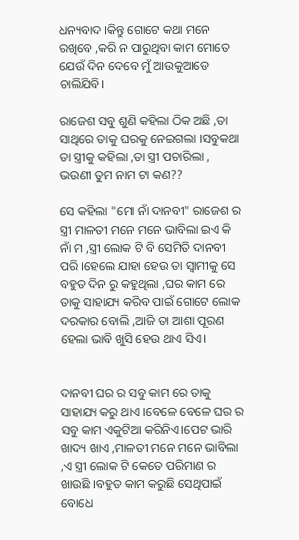ଧନ୍ୟବାଦ ।କିନ୍ତୁ ଗୋଟେ କଥା ମନେ ରଖିବେ ,କରି ନ ପାରୁଥିବା କାମ ମୋତେ ଯେଉଁ ଦିନ ଦେବେ ମୁଁ ଆଉକୁଆଡେ ଚାଲିଯିବି।

ରାଜେଶ ସବୁ ଶୁଣି କହିଲା ଠିକ ଅଛି ,ତା ସାଥିରେ ତାକୁ ଘରକୁ ନେଇଗଲା ।ସବୁକଥା ତା ସ୍ତ୍ରୀକୁ କହିଲା ,ତା ସ୍ତ୍ରୀ ପଚାରିଲା , ଭଉଣୀ ତୁମ ନାମ ଟା କଣ??

ସେ କହିଲା "ମୋ ନାଁ ଦାନବୀ" ରାଜେଶ ର ସ୍ତ୍ରୀ ମାଳତୀ ମନେ ମନେ ଭାବିଲା ଇଏ କି ନାଁ ମ ,ସ୍ତ୍ରୀ ଲୋକ ଟି ବି ସେମିତି ଦାନବୀ ପରି ।ହେଲେ ଯାହା ହେଉ ତା ସ୍ବାମୀକୁ ସେ ବହୁତ ଦିନ ରୁ କହୁଥିଲା ,ଘର କାମ ରେ ତାକୁ ସାହାଯ୍ୟ କରିବ ପାଇଁ ଗୋଟେ ଲୋକ ଦରକାର ବୋଲି ,ଆଜି ତା ଆଶା ପୂରଣ ହେଲା ଭାବି ଖୁସି ହେଉ ଥାଏ ସିଏ।


ଦାନବୀ ଘର ର ସବୁ କାମ ରେ ତାକୁ ସାହାଯ୍ୟ କରୁ ଥାଏ ।ବେଳେ ବେଳେ ଘର ର ସବୁ କାମ ଏକୁଟିଆ କରିନିଏ।ପେଟ ଭାରି ଖାଦ୍ୟ ଖାଏ ,ମାଳତୀ ମନେ ମନେ ଭାବିଲା ,ଏ ସ୍ତ୍ରୀ ଲୋକ ଟି କେତେ ପରିମାଣ ର ଖାଉଛି ।ବହୁତ କାମ କରୁଛି ସେଥିପାଇଁ ବୋଧେ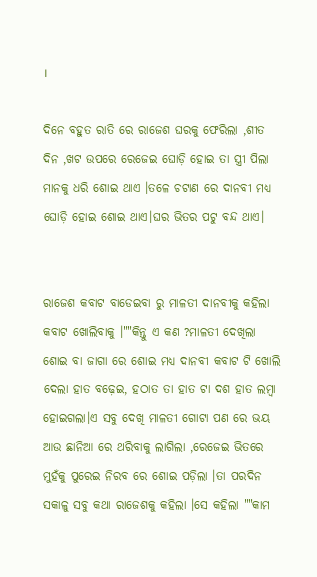।

ଦିନେ ବହୁତ ରାତି ରେ ରାଜେଶ ଘରକୁ ଫେରିଲା ,ଶୀତ ଦିନ ,ଖଟ ଉପରେ ରେଜେଇ ଘୋଡ଼ି ହୋଇ ତା ସ୍ତ୍ରୀ ପିଲା ମାନକୁ ଧରି ଶୋଇ ଥାଏ ।ତଳେ ଚଟାଣ ରେ ଦାନବୀ ମଧ୍ୟ ଘୋଡ଼ି ହୋଇ ଶୋଇ ଥାଏ।ଘର ଭିତର ପଟୁ ବନ୍ଦ ଥାଏ।


ରାଜେଶ କବାଟ ବାଡେଇବା ରୁ ମାଳତୀ ଦାନବୀକୁ କହିଲା କବାଟ ଖୋଲିବାକୁ ।""କିନ୍ତୁ ଏ କଣ ?ମାଳତୀ ଦେଖିଲା ଶୋଇ ବା ଜାଗା ରେ ଶୋଇ ମଧ୍ୟ ଦାନବୀ କବାଟ ଟି ଖୋଲି ଦେଲା ହାତ ବଢ଼େଇ, ହଠାତ ତା ହାତ ଟା ଦଶ ହାତ ଲମ୍ବା ହୋଇଗଲା।ଏ ସବୁ ଦେଖି ମାଳତୀ ଗୋଟା ପଣ ରେ ଭୟ ଆଉ ଛାନିଆ ରେ ଥରିବାକୁ ଲାଗିଲା ,ରେଜେଇ ଭିତରେ ମୁହଁକୁ ପୁରେଇ ନିରବ ରେ ଶୋଇ ପଡ଼ିଲା ।ତା ପରଦିନ ସକାଳୁ ସବୁ କଥା ରାଜେଶକୁ କହିଲା ।ସେ କହିଲା ""କାମ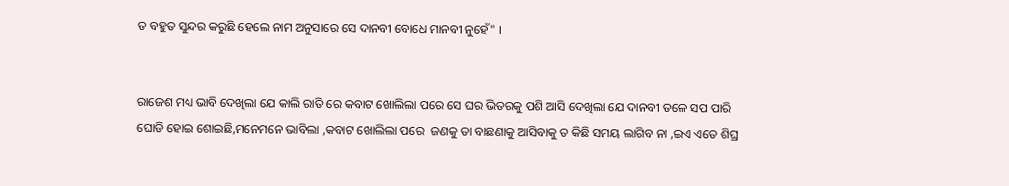ତ ବହୁତ ସୁନ୍ଦର କରୁଛି ହେଲେ ନାମ ଅନୁସାରେ ସେ ଦାନବୀ ବୋଧେ ମାନବୀ ନୁହେଁ" ।


ରାଜେଶ ମଧ୍ୟ ଭାବି ଦେଖିଲା ଯେ କାଲି ରାତି ରେ କବାଟ ଖୋଲିଲା ପରେ ସେ ଘର ଭିତରକୁ ପଶି ଆସି ଦେଖିଲା ଯେ ଦାନବୀ ତଳେ ସପ ପାରି ଘୋଡି ହୋଇ ଶୋଇଛି,ମନେମନେ ଭାବିଲା ,କବାଟ ଖୋଲିଲା ପରେ  ଜଣକୁ ତା ବାଛଣାକୁ ଆସିବାକୁ ତ କିଛି ସମୟ ଲାଗିବ ନା ,ଇଏ ଏତେ ଶିଘ୍ର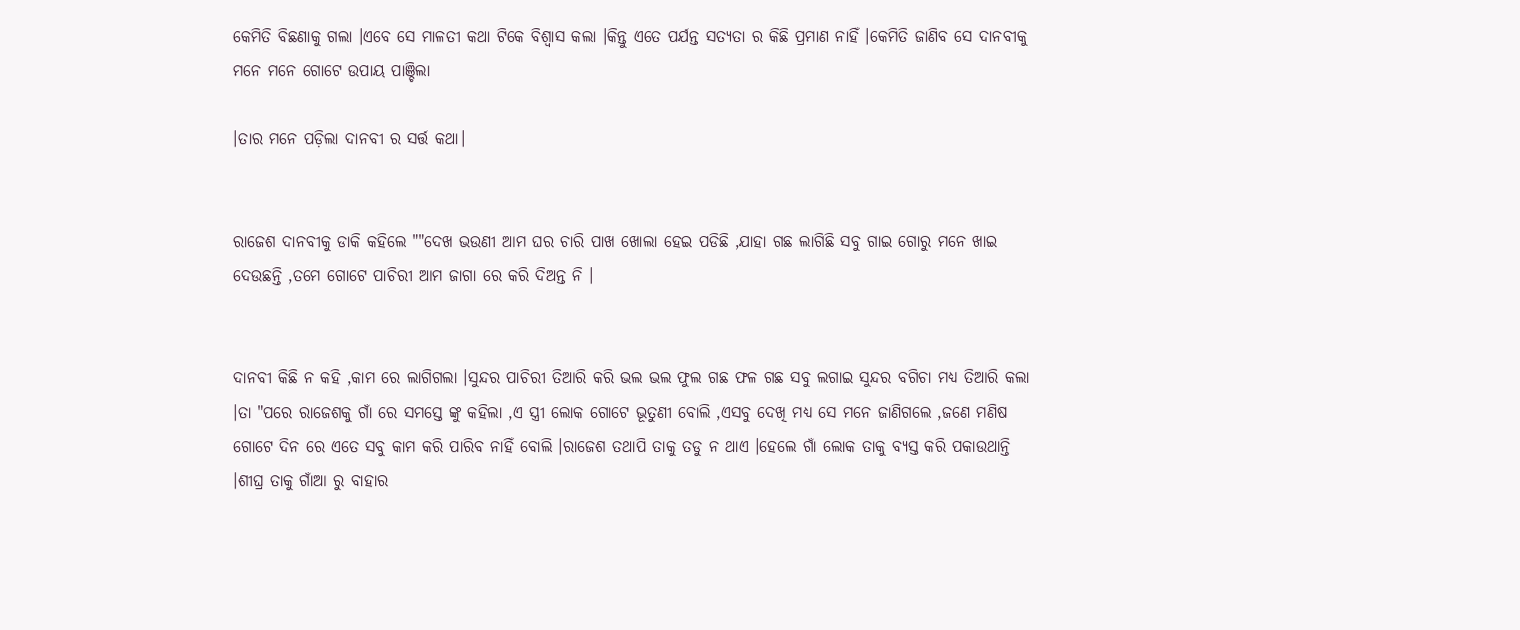କେମିତି ବିଛଣାକୁ ଗଲା ।ଏବେ ସେ ମାଳତୀ କଥା ଟିକେ ବିଶ୍ୱାସ କଲା ।କିନ୍ତୁ ଏତେ ପର୍ଯନ୍ତ ସତ୍ୟତା ର କିଛି ପ୍ରମାଣ ନାହିଁ ।କେମିତି ଜାଣିବ ସେ ଦାନବୀକୁ ମନେ ମନେ ଗୋଟେ ଉପାୟ ପାଞ୍ଚିଲା

।ତାର ମନେ ପଡ଼ିଲା ଦାନବୀ ର ସର୍ତ୍ତ କଥା।


ରାଜେଶ ଦାନବୀକୁ ଡାକି କହିଲେ ""ଦେଖ ଭଉଣୀ ଆମ ଘର ଚାରି ପାଖ ଖୋଲା ହେଇ ପଡିଛି ,ଯାହା ଗଛ ଲାଗିଛି ସବୁ ଗାଇ ଗୋରୁ ମନେ ଖାଇ ଦେଉଛନ୍ତି ,ତମେ ଗୋଟେ ପାଚିରୀ ଆମ ଜାଗା ରେ କରି ଦିଅନ୍ତ ନି ।


ଦାନବୀ କିଛି ନ କହି ,କାମ ରେ ଲାଗିଗଲା ।ସୁନ୍ଦର ପାଚିରୀ ତିଆରି କରି ଭଲ ଭଲ ଫୁଲ ଗଛ ଫଳ ଗଛ ସବୁ ଲଗାଇ ସୁନ୍ଦର ବଗିଚା ମଧ୍ୟ ତିଆରି କଲା ।ତା "ପରେ ରାଜେଶକୁ ଗାଁ ରେ ସମସ୍ତେ ଙ୍କୁ କହିଲା ,ଏ ସ୍ତ୍ରୀ ଲୋକ ଗୋଟେ ଭୂତୁଣୀ ବୋଲି ,ଏସବୁ ଦେଖି ମଧ୍ୟ ସେ ମନେ ଜାଣିଗଲେ ,ଜଣେ ମଣିଷ ଗୋଟେ ଦିନ ରେ ଏତେ ସବୁ କାମ କରି ପାରିବ ନାହିଁ ବୋଲି ।ରାଜେଶ ତଥାପି ତାକୁ ତଡୁ ନ ଥାଏ ।ହେଲେ ଗାଁ ଲୋକ ତାକୁ ବ୍ୟସ୍ତ କରି ପକାଉଥାନ୍ତି ।ଶୀଘ୍ର ତାକୁ ଗାଁଆ ରୁ ବାହାର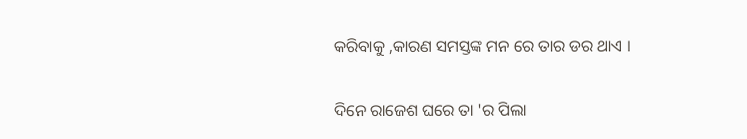କରିବାକୁ ,କାରଣ ସମସ୍ତଙ୍କ ମନ ରେ ତାର ଡର ଥାଏ ।


ଦିନେ ରାଜେଶ ଘରେ ତା 'ର ପିଲା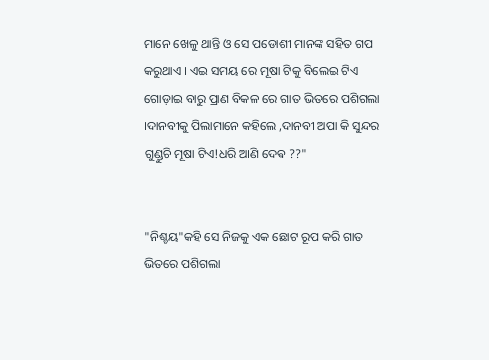ମାନେ ଖେଳୁ ଥାନ୍ତି ଓ ସେ ପଡୋଶୀ ମାନଙ୍କ ସହିତ ଗପ କରୁଥାଏ । ଏଇ ସମୟ ରେ ମୂଷା ଟିକୁ ବିଲେଇ ଟିଏ ଗୋଡ଼ାଇ ବାରୁ ପ୍ରାଣ ବିକଳ ରେ ଗାତ ଭିତରେ ପଶିଗଲା ।ଦାନବୀକୁ ପିଲାମାନେ କହିଲେ ,ଦାନବୀ ଅପା କି ସୁନ୍ଦର ଗୁଣ୍ଡୁଚି ମୂଷା ଟିଏ!ଧରି ଆଣି ଦେଵ ??"


"ନିଶ୍ଚୟ"କହି ସେ ନିଜକୁ ଏକ ଛୋଟ ରୂପ କରି ଗାତ ଭିତରେ ପଶିଗଲା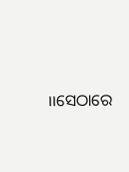।।ସେଠାରେ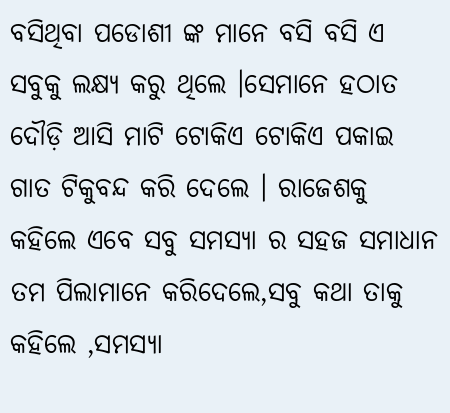ବସିଥିବା ପଡୋଶୀ ଙ୍କ ମାନେ ବସି ବସି ଏ ସବୁକୁ ଲକ୍ଷ୍ୟ କରୁ ଥିଲେ ।ସେମାନେ ହଠାତ ଦୌଡ଼ି ଆସି ମାଟି ଟୋକିଏ ଟୋକିଏ ପକାଇ ଗାତ ଟିକୁବନ୍ଦ କରି ଦେଲେ । ରାଜେଶକୁ କହିଲେ ଏବେ ସବୁ ସମସ୍ୟା ର ସହଜ ସମାଧାନ ତମ ପିଲାମାନେ କରିଦେଲେ,ସବୁ କଥା ତାକୁ କହିଲେ ,ସମସ୍ୟା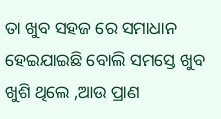ତା ଖୁବ ସହଜ ରେ ସମାଧାନ ହେଇଯାଇଛି ବୋଲି ସମସ୍ତେ ଖୁବ ଖୁଶି ଥିଲେ ,ଆଉ ପ୍ରାଣ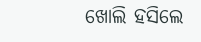ଖୋଲି ହସିଲେ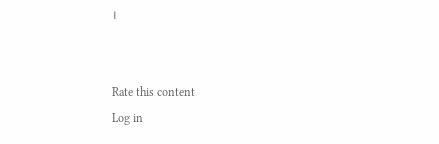।


Rate this content
Log in